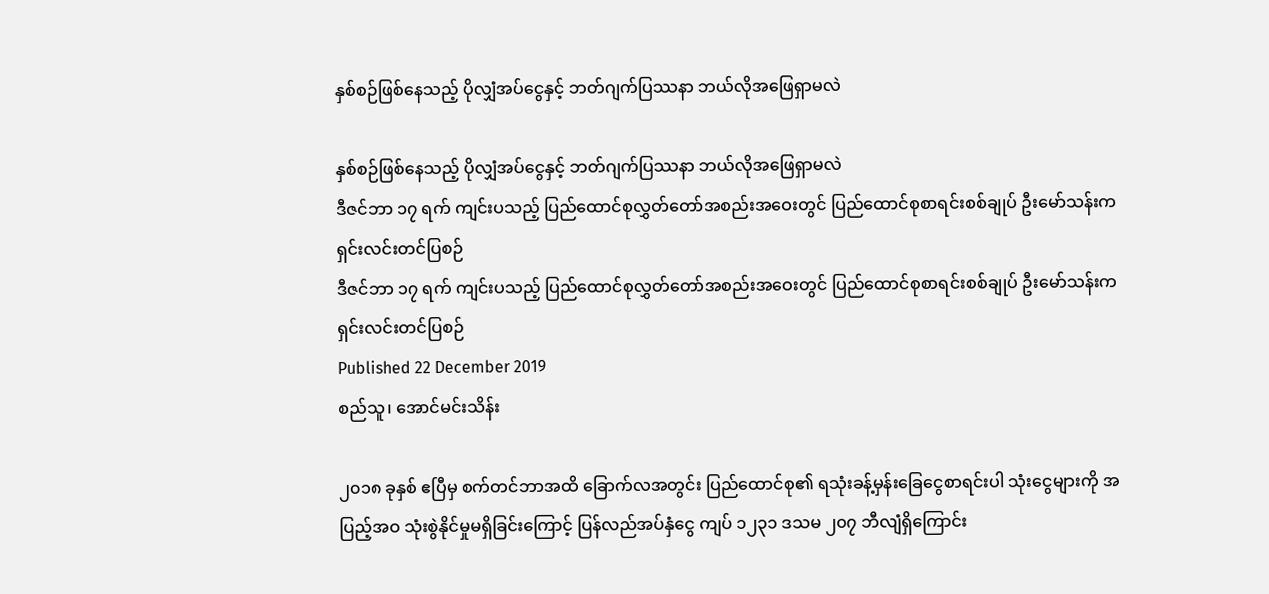နှစ်စဉ်ဖြစ်နေသည့် ပိုလျှံအပ်ငွေနှင့် ဘတ်ဂျက်ပြဿနာ ဘယ်လိုအဖြေရှာမလဲ

နှစ်စဉ်ဖြစ်နေသည့် ပိုလျှံအပ်ငွေနှင့် ဘတ်ဂျက်ပြဿနာ ဘယ်လိုအဖြေရှာမလဲ
ဒီဇင်ဘာ ၁၇ ရက် ကျင်းပသည့် ပြည်ထောင်စုလွှတ်တော်အစည်းအဝေးတွင် ပြည်ထောင်စုစာရင်းစစ်ချုပ် ဦးမော်သန်းက ရှင်းလင်းတင်ပြစဉ်
ဒီဇင်ဘာ ၁၇ ရက် ကျင်းပသည့် ပြည်ထောင်စုလွှတ်တော်အစည်းအဝေးတွင် ပြည်ထောင်စုစာရင်းစစ်ချုပ် ဦးမော်သန်းက ရှင်းလင်းတင်ပြစဉ်
Published 22 December 2019
စည်သူ၊ အောင်မင်းသိန်း

၂၀၁၈ ခုနှစ် ဧပြီမှ စက်တင်ဘာအထိ ခြောက်လအတွင်း ပြည်ထောင်စု၏ ရသုံးခန့်မှန်းခြေငွေစာရင်းပါ သုံးငွေများကို အပြည့်အဝ သုံးစွဲနိုင်မှုမရှိခြင်းကြောင့် ပြန်လည်အပ်နှံငွေ ကျပ် ၁၂၃၁ ဒသမ ၂၀၇ ဘီလျံရှိကြောင်း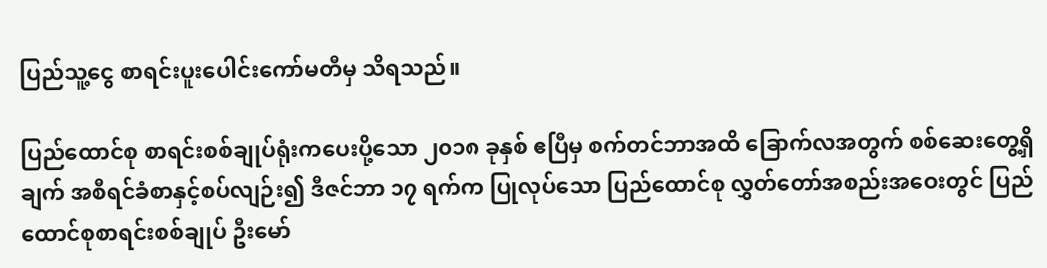ပြည်သူ့ငွေ စာရင်းပူးပေါင်းကော်မတီမှ သိရသည်။

ပြည်ထောင်စု စာရင်းစစ်ချုပ်ရုံးကပေးပို့သော ၂၀၁၈ ခုနှစ် ဧပြီမှ စက်တင်ဘာအထိ ခြောက်လအတွက် စစ်ဆေးတွေ့ရှိချက် အစီရင်ခံစာနှင့်စပ်လျဉ်း၍ ဒီဇင်ဘာ ၁၇ ရက်က ပြုလုပ်သော ပြည်ထောင်စု လွှတ်တော်အစည်းအဝေးတွင် ပြည်ထောင်စုစာရင်းစစ်ချုပ် ဦးမော်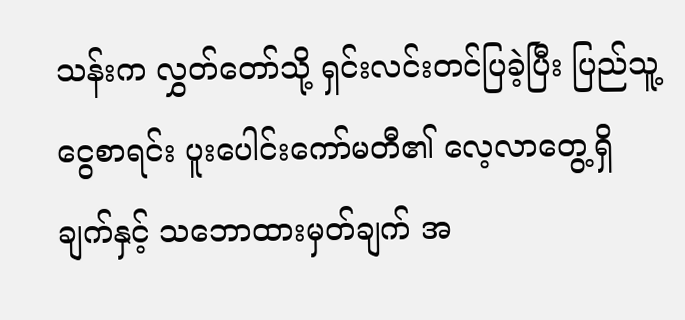သန်းက လွှတ်တော်သို့ ရှင်းလင်းတင်ပြခဲ့ပြီး ပြည်သူ့ငွေစာရင်း ပူးပေါင်းကော်မတီ၏ လေ့လာတွေ့ရှိချက်နှင့် သဘောထားမှတ်ချက် အ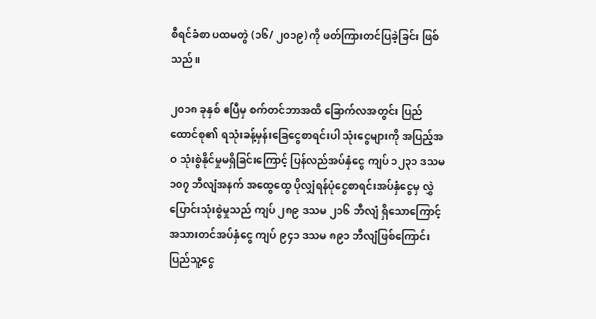စီရင်ခံစာ ပထမတွဲ (၁၆/ ၂၀၁၉) ကို ဖတ်ကြားတင်ပြခဲ့ခြင်း ဖြစ်သည်။

၂၀၁၈ ခုနှစ် ဧပြီမှ စက်တင်ဘာအထိ ခြောက်လအတွင်း ပြည်ထောင်စု၏ ရသုံးခန့်မှန်းခြေငွေစာရင်းပါ သုံးငွေများကို အပြည့်အဝ သုံးစွဲနိုင်မှုမရှိခြင်းကြောင့် ပြန်လည်အပ်နှံငွေ ကျပ် ၁၂၃၁ ဒသမ ၁၀၇ ဘီလျံအနက် အထွေထွေ ပိုလျှံရန်ပုံငွေစာရင်းအပ်နှံငွေမှ လွှဲပြောင်းသုံးစွဲမှုသည် ကျပ် ၂၈၉ ဒသမ ၂၁၆ ဘီလျံ ရှိသောကြောင့် အသားတင်အပ်နှံငွေ ကျပ် ၉၄၁ ဒသမ ၈၉၁ ဘီလျံဖြစ်ကြောင်း ပြည်သူ့ငွေ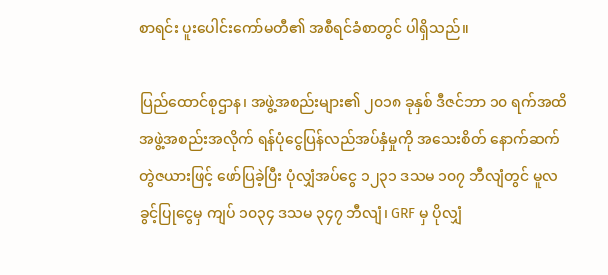စာရင်း ပူးပေါင်းကော်မတီ၏ အစီရင်ခံစာတွင် ပါရှိသည်။

ပြည်ထောင်စုဌာန၊ အဖွဲ့အစည်းများ၏ ၂၀၁၈ ခုနှစ် ဒီဇင်ဘာ ၁၀ ရက်အထိ အဖွဲ့အစည်းအလိုက် ရန်ပုံငွေပြန်လည်အပ်နှံမှုကို အသေးစိတ် နောက်ဆက်တွဲဇယားဖြင့် ဖော်ပြခဲ့ပြီး ပုံလျှံအပ်ငွေ ၁၂၃၁ ဒသမ ၁၀၇ ဘီလျံတွင် မူလခွင့်ပြုငွေမှ ကျပ် ၁၀၃၄ ဒသမ ၃၄၇ ဘီလျံ၊ GRF မှ ပိုလျှံ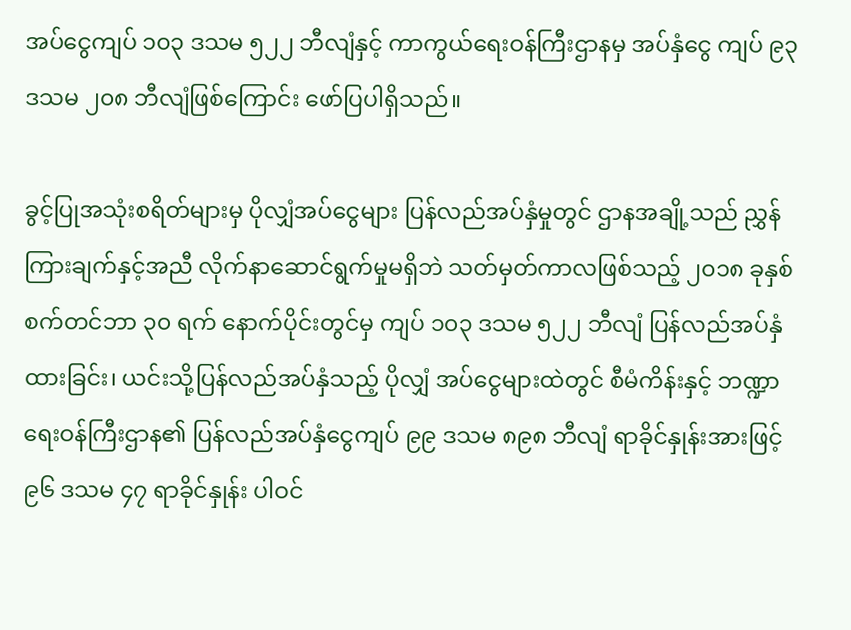အပ်ငွေကျပ် ၁၀၃ ဒသမ ၅၂၂ ဘီလျံနှင့် ကာကွယ်ရေးဝန်ကြီးဌာနမှ အပ်နှံငွေ ကျပ် ၉၃ ဒသမ ၂၀၈ ဘီလျံဖြစ်ကြောင်း ဖော်ပြပါရှိသည်။

ခွင့်ပြုအသုံးစရိတ်များမှ ပိုလျှံအပ်ငွေများ ပြန်လည်အပ်နှံမှုတွင် ဌာနအချို့သည် ညွှန်ကြားချက်နှင့်အညီ လိုက်နာဆောင်ရွက်မှုမရှိဘဲ သတ်မှတ်ကာလဖြစ်သည့် ၂၀၁၈ ခုနှစ် စက်တင်ဘာ ၃၀ ရက် နောက်ပိုင်းတွင်မှ ကျပ် ၁၀၃ ဒသမ ၅၂၂ ဘီလျံ ပြန်လည်အပ်နှံထားခြင်း၊ ယင်းသို့ပြန်လည်အပ်နှံသည့် ပိုလျှံ အပ်ငွေများထဲတွင် စီမံကိန်းနှင့် ဘဏ္ဍာရေးဝန်ကြီးဌာန၏ ပြန်လည်အပ်နှံငွေကျပ် ၉၉ ဒသမ ၈၉၈ ဘီလျံ ရာခိုင်နှုန်းအားဖြင့် ၉၆ ဒသမ ၄၇ ရာခိုင်နှုန်း ပါဝင်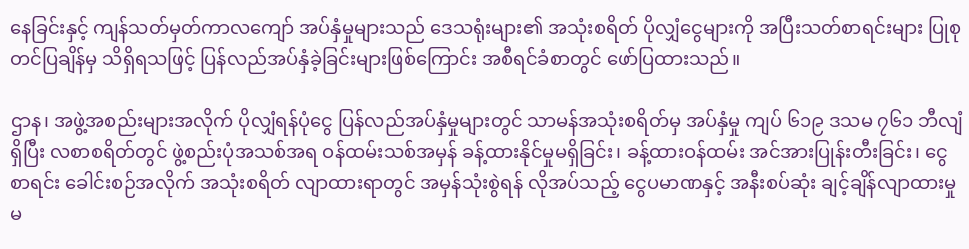နေခြင်းနှင့် ကျန်သတ်မှတ်ကာလကျော် အပ်နှံမှုများသည် ဒေသရုံးများ၏ အသုံးစရိတ် ပိုလျှံငွေများကို အပြီးသတ်စာရင်းများ ပြုစုတင်ပြချိန်မှ သိရှိရသဖြင့် ပြန်လည်အပ်နှံခဲ့ခြင်းများဖြစ်ကြောင်း အစီရင်ခံစာတွင် ဖော်ပြထားသည်။

ဌာန၊ အဖွဲ့အစည်းများအလိုက် ပိုလျှံရန်ပုံငွေ ပြန်လည်အပ်နှံမှုများတွင် သာမန်အသုံးစရိတ်မှ အပ်နှံမှု ကျပ် ၆၁၉ ဒသမ ၇၆၁ ဘီလျံရှိပြီး လစာစရိတ်တွင် ဖွဲ့စည်းပုံအသစ်အရ ဝန်ထမ်းသစ်အမှန် ခန့်ထားနိုင်မှုမရှိခြင်း၊ ခန့်ထားဝန်ထမ်း အင်အားပြုန်းတီးခြင်း၊ ငွေစာရင်း ခေါင်းစဉ်အလိုက် အသုံးစရိတ် လျာထားရာတွင် အမှန်သုံးစွဲရန် လိုအပ်သည့် ငွေပမာဏနှင့် အနီးစပ်ဆုံး ချင့်ချိန်လျာထားမှုမ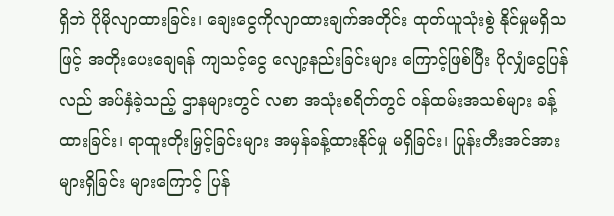ရှိဘဲ ပိုမိုလျာထားခြင်း၊ ချေးငွေကိုလျာထားချက်အတိုင်း ထုတ်ယူသုံးစွဲ နိုင်မှုမရှိသဖြင့် အတိုးပေးချေရန် ကျသင့်ငွေ လျော့နည်းခြင်းများ ကြောင့်ဖြစ်ပြီး ပိုလျှံငွေပြန်လည် အပ်နှံခဲ့သည့် ဌာနများတွင် လစာ အသုံးစရိတ်တွင် ဝန်ထမ်းအသစ်များ ခန့်ထားခြင်း၊ ရာထူးတိုးမြှင့်ခြင်းများ အမှန်ခန့်ထားနိုင်မှု မရှိခြင်း၊ ပြုန်းတီးအင်အားများရှိခြင်း များကြောင့် ပြန်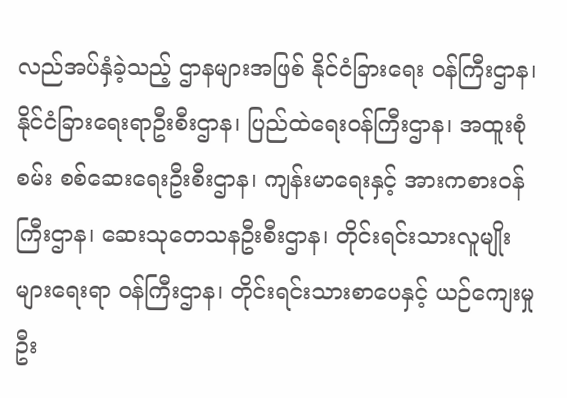လည်အပ်နှံခဲ့သည့် ဌာနများအဖြစ် နိုင်ငံခြားရေး ဝန်ကြီးဌာန၊ နိုင်ငံခြားရေးရာဦးစီးဌာန၊ ပြည်ထဲရေးဝန်ကြီးဌာန၊ အထူးစုံစမ်း စစ်ဆေးရေးဦးစီးဌာန၊ ကျန်းမာရေးနှင့် အားကစားဝန်ကြီးဌာန၊ ဆေးသုတေသနဦးစီးဌာန၊ တိုင်းရင်းသားလူမျိုးများရေးရာ ဝန်ကြီးဌာန၊ တိုင်းရင်းသားစာပေနှင့် ယဉ်ကျေးမှုဦး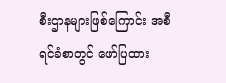စီးဌာနများဖြစ်ကြောင်း အစီရင်ခံစာတွင် ဖော်ပြထား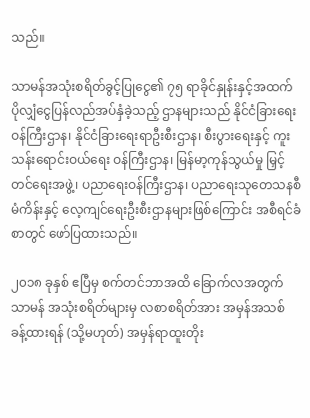သည်။

သာမန်အသုံးစရိတ်ခွင့်ပြုငွေ၏ ၇၅ ရာခိုင်နှုန်းနှင့်အထက်  ပိုလျှံငွေပြန်လည်အပ်နှံခဲ့သည့် ဌာနများသည် နိုင်ငံခြားရေးဝန်ကြီးဌာန၊ နိုင်ငံခြားရေးရာဦးစီးဌာန၊ စီးပွားရေးနှင့် ကူးသန်းရောင်းဝယ်ရေး ဝန်ကြီးဌာန၊ မြန်မာ့ကုန်သွယ်မှု မြှင့်တင်ရေးအဖွဲ့၊ ပညာရေးဝန်ကြီးဌာန၊ ပညာရေးသုတေသနစီမံကိန်းနှင့် လေ့ကျင်ရေးဦးစီးဌာနများဖြစ်ကြောင်း အစီရင်ခံစာတွင် ဖော်ပြထားသည်။

၂၀၁၈ ခုနှစ် ဧပြီမှ စက်တင်ဘာအထိ ခြောက်လအတွက် သာမန် အသုံးစရိတ်များမှ လစာစရိတ်အား အမှန်အသစ် ခန့်ထားရန် (သို့မဟုတ်) အမှန်ရာထူးတိုး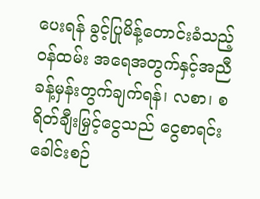ပေးရန် ခွင့်ပြုမိန့်တောင်းခံသည့် ဝန်ထမ်း အရေအတွက်နှင့်အညီ ခန့်မှန်းတွက်ချက်ရန်၊ လစာ၊ စရိတ်ချီးမြှင့်ငွေသည် ငွေစာရင်းခေါင်းစဉ်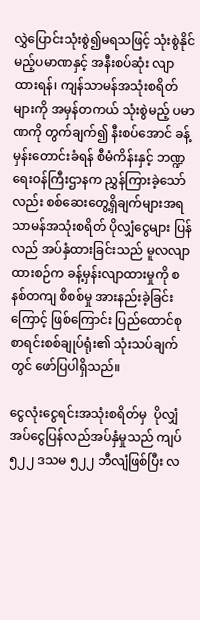လွှဲပြောင်းသုံးစွဲ၍မရသဖြင့် သုံးစွဲနိုင်မည့်ပမာဏနှင့် အနီးစပ်ဆုံး လျာထားရန်၊ ကျန်သာမန်အသုံးစရိတ်များကို အမှန်တကယ် သုံးစွဲမည့် ပမာဏကို တွက်ချက်၍ နီးစပ်အောင် ခန့်မှန်းတောင်းခံရန် စီမံကိန်းနှင့် ဘဏ္ဍရေးဝန်ကြီးဌာနက ညွှန်ကြားခဲ့သော်လည်း စစ်ဆေးတွေ့ရှိချက်များအရ သာမန်အသုံးစရိတ် ပိုလျှံငွေများ ပြန်လည် အပ်နှံထားခြင်းသည် မူလလျာထားစဉ်က ခန့်မှန်းလျာထားမှုကို စနစ်တကျ စိစစ်မှု အားနည်းခဲ့ခြင်းကြောင့် ဖြစ်ကြောင်း ပြည်ထောင်စု စာရင်းစစ်ချုပ်ရုံး၏ သုံးသပ်ချက်တွင် ဖော်ပြပါရှိသည်။

ငွေလုံးငွေရင်းအသုံးစရိတ်မှ  ပိုလျှံအပ်ငွေပြန်လည်အပ်နှံမှုသည် ကျပ် ၅၂၂ ဒသမ ၅၂၂ ဘီလျံဖြစ်ပြီး လ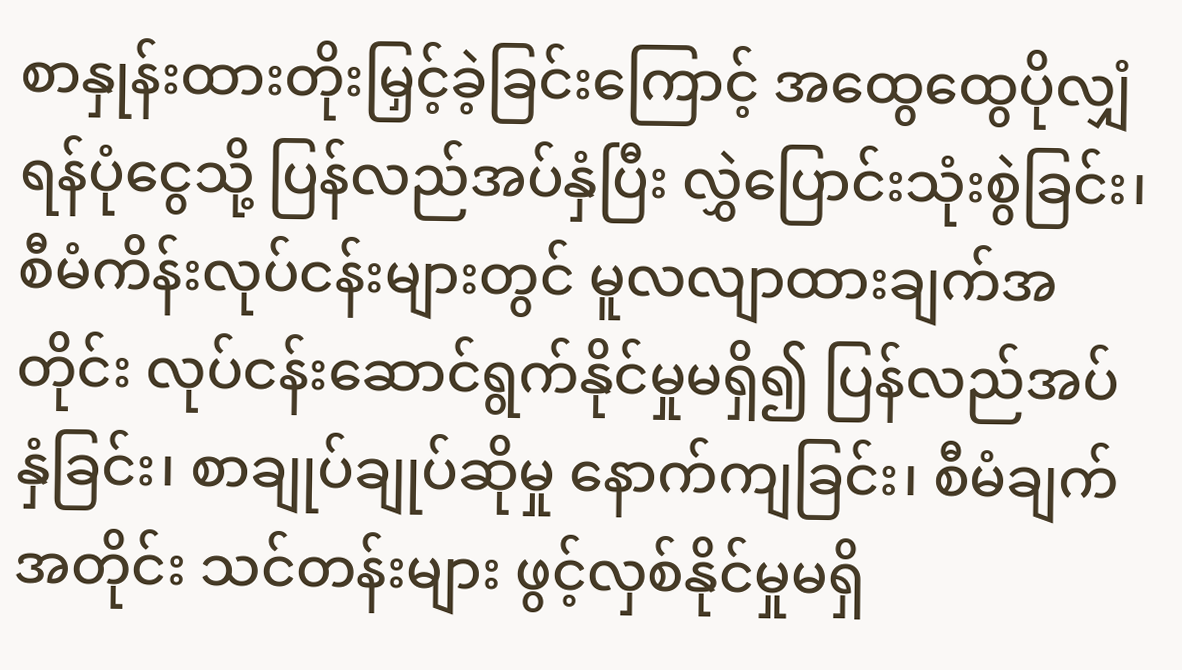စာနှုန်းထားတိုးမြှင့်ခဲ့ခြင်းကြောင့် အထွေထွေပိုလျှံရန်ပုံငွေသို့ ပြန်လည်အပ်နှံပြီး လွှဲပြောင်းသုံးစွဲခြင်း၊ စီမံကိန်းလုပ်ငန်းများတွင် မူလလျာထားချက်အတိုင်း လုပ်ငန်းဆောင်ရွက်နိုင်မှုမရှိ၍ ပြန်လည်အပ်နှံခြင်း၊ စာချုပ်ချုပ်ဆိုမှု နောက်ကျခြင်း၊ စီမံချက်အတိုင်း သင်တန်းများ ဖွင့်လှစ်နိုင်မှုမရှိ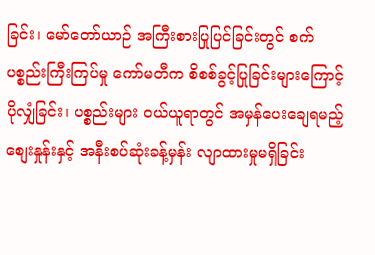ခြင်း၊ မော်တော်ယာဉ် အကြီးစားပြုပြင်ခြင်းတွင် စက်ပစ္စည်းကြီးကြပ်မှု ကော်မတီက စိစစ်ခွင့်ပြုခြင်းများကြောင့် ပိုလျှံခြင်း၊ ပစ္စည်းများ ဝယ်ယူရာတွင် အမှန်ပေးချေရမည့် စျေးနှုန်းနှင့် အနီးစပ်ဆုံးခန့်မှန်း လျာထားမှုမရှိခြင်း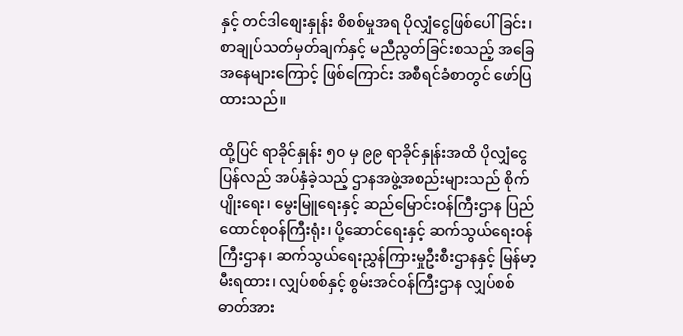နှင့် တင်ဒါစျေးနှုန်း စိစစ်မှုအရ ပိုလျှံငွေဖြစ်ပေါ်ခြင်း၊ စာချုပ်သတ်မှတ်ချက်နှင့် မညီညွတ်ခြင်းစသည့် အခြေအနေများကြောင့် ဖြစ်ကြောင်း အစီရင်ခံစာတွင် ဖော်ပြထားသည်။

ထို့ပြင် ရာခိုင်နှုန်း ၅၀ မှ ၉၉ ရာခိုင်နှုန်းအထိ ပိုလျှံငွေပြန်လည် အပ်နှံခဲ့သည့် ဌာနအဖွဲ့အစည်းများသည် စိုက်ပျိုးရေး၊ မွေးမြူရေးနှင့် ဆည်မြောင်းဝန်ကြီးဌာန ပြည်ထောင်စုဝန်ကြီးရုံး၊ ပို့ဆောင်ရေးနှင့် ဆက်သွယ်ရေးဝန်ကြီးဌာန၊ ဆက်သွယ်ရေးညွှန်ကြားမှုဦးစီးဌာနနှင့် မြန်မာ့မီးရထား၊ လျှပ်စစ်နှင့် စွမ်းအင်ဝန်ကြီးဌာန လျှပ်စစ် ဓာတ်အား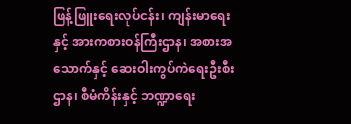ဖြန့်ဖြူးရေးလုပ်ငန်း၊ ကျန်းမာရေးနှင့် အားကစားဝန်ကြီးဌာန၊ အစားအသောက်နှင့် ဆေးဝါးကွပ်ကဲရေးဦးစီးဌာန၊ စီမံကိန်းနှင့် ဘဏ္ဍာရေး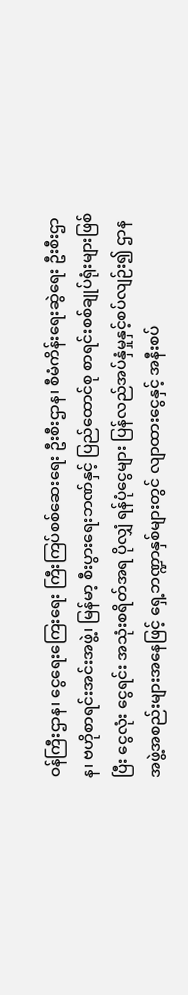ဝန်ကြီးဌာန၊ ငွေရေးကြေးရေး ကြီးကြပ်စစ်ဆေးရေး ဦးစီးဌာန၊ စီမံကိန်းရေးဆွဲရေး ဦးစီးဌာန၊ ဗဟိုစာရင်းအင်းအဖွဲ့၊ မြန်မာ့ စီးပွားရေးဘဏ်နှင့် ပြည်ထောင်စု စာရင်းစစ်ချုပ်ရုံးများဖြစ်ပြီး ငွေလုံး ငွေရင်း အသုံးစရိတ်အရ ပိုလျှံ ရန်ပုံငွေများ ပြန်လည်အပ်နှံမှုနှင့်စပ်လျဉ်း၍ ဌာနအဖွဲ့အစည်းများအနေဖြင့် ရှေ့ဘဏ္ဍာနှစ်များတွင် လျာထားငွေနှင့် အနီးစပ်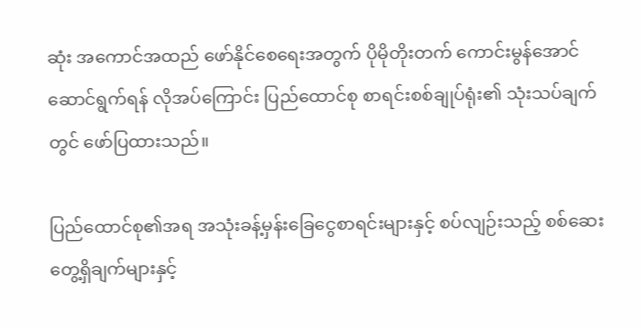ဆုံး အကောင်အထည် ဖော်နိုင်စေရေးအတွက် ပိုမိုတိုးတက် ကောင်းမွန်အောင် ဆောင်ရွက်ရန် လိုအပ်ကြောင်း ပြည်ထောင်စု စာရင်းစစ်ချုပ်ရုံး၏ သုံးသပ်ချက်တွင် ဖော်ပြထားသည်။

ပြည်ထောင်စု၏အရ အသုံးခန့်မှန်းခြေငွေစာရင်းများနှင့် စပ်လျဉ်းသည့် စစ်ဆေးတွေ့ရှိချက်များနှင့်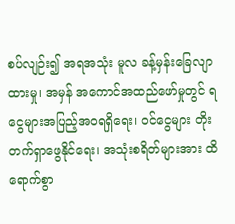စပ်လျဉ်း၍ အရအသုံး မူလ ခန့်မှန်းခြေလျာထားမှု၊ အမှန် အကောင်အထည်ဖော်မှုတွင် ရငွေများအပြည့်အဝရရှိရေး၊ ဝင်ငွေများ တိုးတက်ရှာဖွေနိုင်ရေး၊ အသုံးစရိတ်များအား ထိရောက်စွာ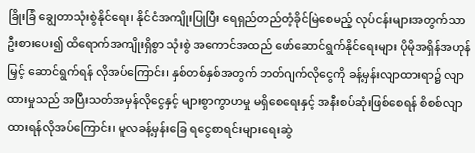ခြိုးခြံ ချွေတာသုံးစွဲနိုင်ရေး၊ နိုင်ငံအကျိုးပြုပြီး ရေရှည်တည်တံ့ခိုင်မြဲစေမည့် လုပ်ငန်းများအတွက်သာ ဦးစားပေး၍ ထိရောက်အကျိုးရှိစွာ သုံးစွဲ အကောင်အထည် ဖော်ဆောင်ရွက်နိုင်ရေးများ ပိုမိုအရှိန်အဟုန်မြှင့် ဆောင်ရွက်ရန် လိုအပ်ကြောင်း၊ နှစ်တစ်နှစ်အတွက် ဘတ်ဂျက်လိုငွေကို ခန့်မှန်းလျာထားရာ၌ လျာထားမှုသည် အပြီးသတ်အမှန်လိုငွေနှင့် များစွာကွာဟမှု မရှိစေရေးနှင့် အနီးစပ်ဆုံးဖြစ်စေရန် စိစစ်လျာထားရန်လိုအပ်ကြောင်း၊ မူလခန့်မှန်းခြေ ရငွေစာရင်းများရေးဆွဲ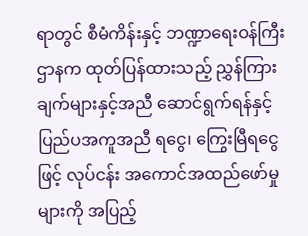ရာတွင် စီမံကိန်းနှင့် ဘဏ္ဍာရေးဝန်ကြီးဌာနက ထုတ်ပြန်ထားသည့် ညွှန်ကြားချက်များနှင့်အညီ ဆောင်ရွက်ရန်နှင့် ပြည်ပအကူအညီ ရငွေ၊ ကြွေးမြီရငွေဖြင့် လုပ်ငန်း အကောင်အထည်ဖော်မှုများကို အပြည့်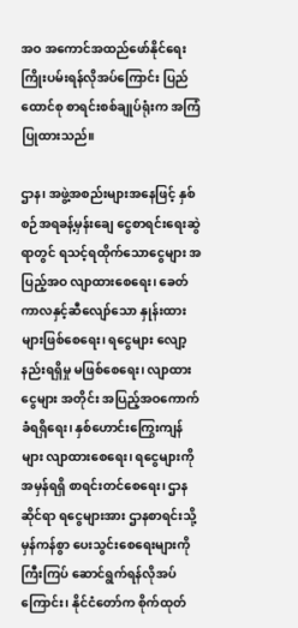အဝ အကောင်အထည်ဖော်နိုင်ရေး ကြိုးပမ်းရန်လိုအပ်ကြောင်း ပြည်ထောင်စု စာရင်းစစ်ချုပ်ရုံးက အကြံပြုထားသည်။

ဌာန၊ အဖွဲ့အစည်းများအနေဖြင့် နှစ်စဉ်အရခန့်မှန်းချေ ငွေစာရင်းရေးဆွဲရာတွင် ရသင့်ရထိုက်သောငွေများ အပြည့်အဝ လျာထားစေရေး၊ ခေတ်ကာလနှင့်ဆီလျော်သော နှုန်းထားများဖြစ်စေရေး၊ ရငွေများ လျော့နည်းရရှိမှု မဖြစ်စေရေး၊ လျာထားငွေများ အတိုင်း အပြည့်အဝကောက်ခံရရှိရေး၊ နှစ်ဟောင်းကြွေးကျန်များ လျာထားစေရေး၊ ရငွေများကို အမှန်ရရှိ စာရင်းတင်စေရေး၊ ဌာနဆိုင်ရာ ရငွေများအား ဌာနစာရင်းသို့ မှန်ကန်စွာ ပေးသွင်းစေရေးများကို ကြီးကြပ် ဆောင်ရွက်ရန်လိုအပ်ကြောင်း၊ နိုင်ငံတော်က စိုက်ထုတ်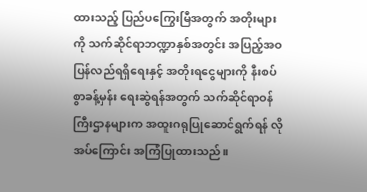ထားသည့် ပြည်ပကြွေးမြီအတွက် အတိုးများကို သက်ဆိုင်ရာဘဏ္ဍာနှစ်အတွင်း အပြည့်အဝပြန်လည်ရရှိရေးနှင့် အတိုးရငွေများကို နီးစပ်စွာခန့်မှန်း ရေးဆွဲရန်အတွက် သက်ဆိုင်ရာဝန်ကြီးဌာနများက အထူးဂရုပြုဆောင်ရွက်ရန် လိုအပ်ကြောင်း အကြံပြုထားသည်။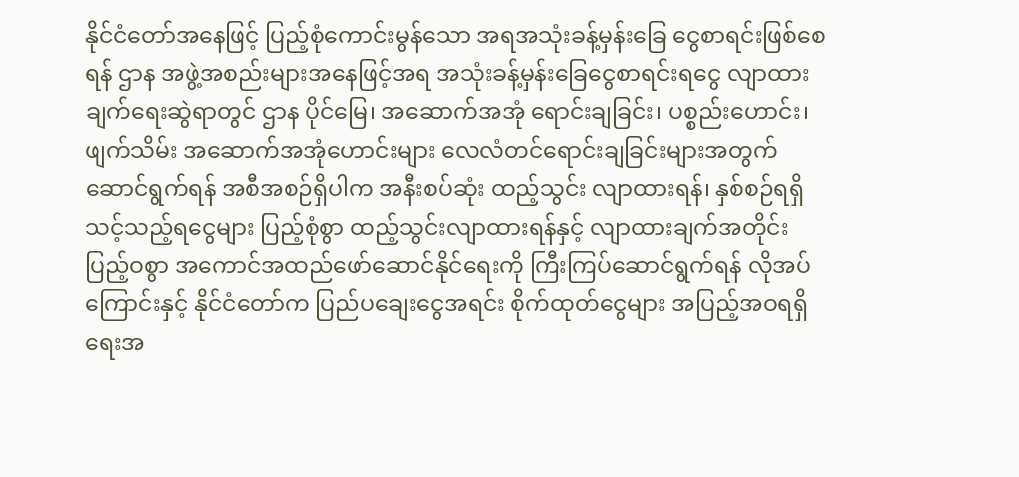နိုင်ငံတော်အနေဖြင့် ပြည့်စုံကောင်းမွန်သော အရအသုံးခန့်မှန်းခြေ ငွေစာရင်းဖြစ်စေရန် ဌာန အဖွဲ့အစည်းများအနေဖြင့်အရ အသုံးခန့်မှန်းခြေငွေစာရင်းရငွေ လျာထားချက်ရေးဆွဲရာတွင် ဌာန ပိုင်မြေ၊ အဆောက်အအုံ ရောင်းချခြင်း၊ ပစ္စည်းဟောင်း၊ ဖျက်သိမ်း အဆောက်အအုံဟောင်းများ လေလံတင်ရောင်းချခြင်းများအတွက် ဆောင်ရွက်ရန် အစီအစဉ်ရှိပါက အနီးစပ်ဆုံး ထည့်သွင်း လျာထားရန်၊ နှစ်စဉ်ရရှိသင့်သည့်ရငွေများ ပြည့်စုံစွာ ထည့်သွင်းလျာထားရန်နှင့် လျာထားချက်အတိုင်း ပြည့်ဝစွာ အကောင်အထည်ဖော်ဆောင်နိုင်ရေးကို ကြီးကြပ်ဆောင်ရွက်ရန် လိုအပ်ကြောင်းနှင့် နိုင်ငံတော်က ပြည်ပချေးငွေအရင်း စိုက်ထုတ်ငွေများ အပြည့်အဝရရှိရေးအ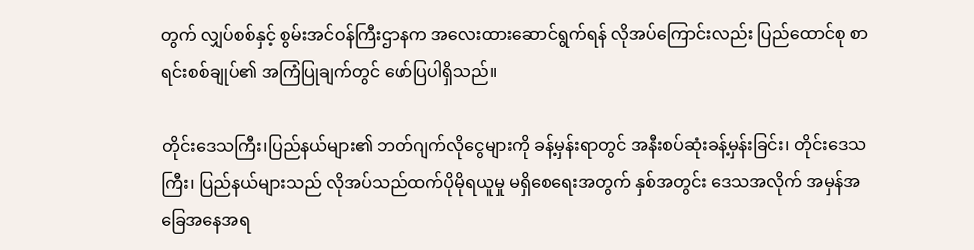တွက် လျှပ်စစ်နှင့် စွမ်းအင်ဝန်ကြီးဌာနက အလေးထားဆောင်ရွက်ရန် လိုအပ်ကြောင်းလည်း ပြည်ထောင်စု စာရင်းစစ်ချုပ်၏ အကြံပြုချက်တွင် ဖော်ပြပါရှိသည်။

တိုင်းဒေသကြီး၊ပြည်နယ်များ၏ ဘတ်ဂျက်လိုငွေများကို ခန့်မှန်းရာတွင် အနီးစပ်ဆုံးခန့်မှန်းခြင်း၊ တိုင်းဒေသကြီး၊ ပြည်နယ်များသည် လိုအပ်သည်ထက်ပိုမိုရယူမှု မရှိစေရေးအတွက် နှစ်အတွင်း ဒေသအလိုက် အမှန်အခြေအနေအရ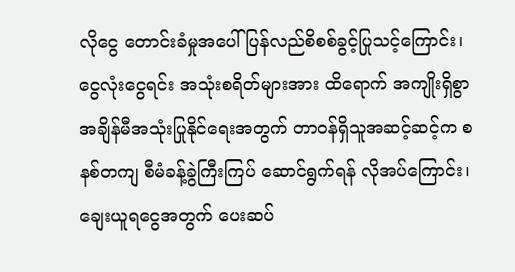လိုငွေ တောင်းခံမှုအပေါ် ပြန်လည်စိစစ်ခွင့်ပြုသင့်ကြောင်း၊ ငွေလုံးငွေရင်း အသုံးစရိတ်များအား ထိရောက် အကျိုးရှိစွာ အချိန်မီအသုံးပြုနိုင်ရေးအတွက် တာဝန်ရှိသူအဆင့်ဆင့်က စနစ်တကျ စီမံခန့်ခွဲကြီးကြပ် ဆောင်ရွက်ရန် လိုအပ်ကြောင်း၊ ချေးယူရငွေအတွက် ပေးဆပ်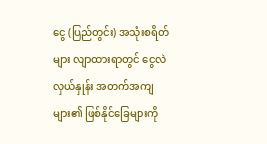ငွေ (ပြည်တွင်း) အသုံးစရိတ်များ လျာထားရာတွင် ငွေလဲလှယ်နှုန်း အတက်အကျများ၏ ဖြစ်နိုင်ခြေများကို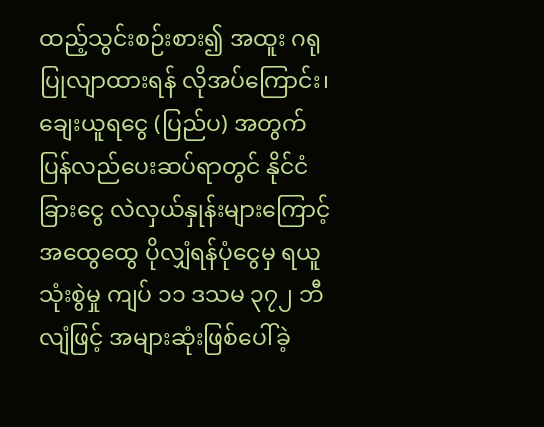ထည့်သွင်းစဉ်းစား၍ အထူး ဂရုပြုလျာထားရန် လိုအပ်ကြောင်း၊ ချေးယူရငွေ (ပြည်ပ) အတွက် ပြန်လည်ပေးဆပ်ရာတွင် နိုင်ငံခြားငွေ လဲလှယ်နှုန်းများကြောင့် အထွေထွေ ပိုလျှံရန်ပုံငွေမှ ရယူသုံးစွဲမှု ကျပ် ၁၁ ဒသမ ၃၇၂ ဘီလျံဖြင့် အများဆုံးဖြစ်ပေါ်ခဲ့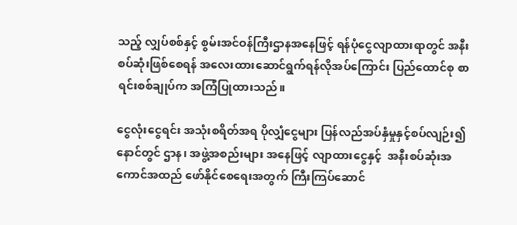သည့် လျှပ်စစ်နှင့် စွမ်းအင်ဝန်ကြီးဌာနအနေဖြင့် ရန်ပုံငွေလျာထားရာတွင် အနီးစပ်ဆုံးဖြစ်စေရန် အလေးထားဆောင်ရွက်ရန်လိုအပ်ကြောင်း ပြည်ထောင်စု စာရင်းစစ်ချုပ်က အကြံပြုထားသည်။

ငွေလုံးငွေရင်း အသုံးစရိတ်အရ ပိုလျှံငွေများ ပြန်လည်အပ်နှံမှုနှင့်စပ်လျဉ်း၍ နောင်တွင် ဌာန၊ အဖွဲ့အစည်းများ အနေဖြင့် လျာထားငွေနှင့်  အနီးစပ်ဆုံးအကောင်အထည် ဖော်နိုင်စေရေးအတွက် ကြီးကြပ်ဆောင်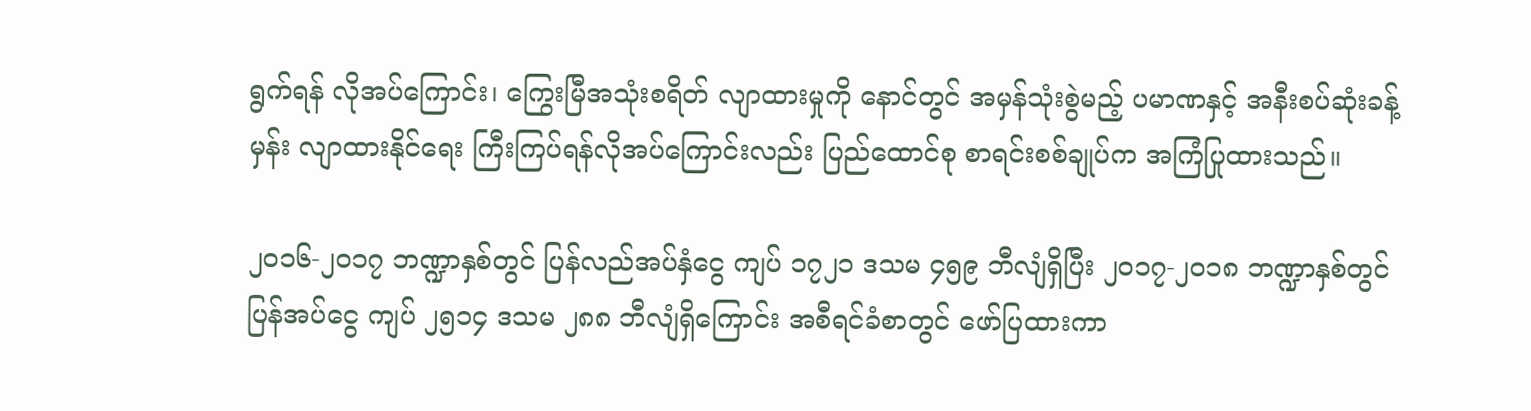ရွက်ရန် လိုအပ်ကြောင်း၊ ကြွေးမြီအသုံးစရိတ် လျာထားမှုကို နောင်တွင် အမှန်သုံးစွဲမည့် ပမာဏနှင့် အနီးစပ်ဆုံးခန့်မှန်း လျာထားနိုင်ရေး ကြီးကြပ်ရန်လိုအပ်ကြောင်းလည်း ပြည်ထောင်စု စာရင်းစစ်ချုပ်က အကြံပြုထားသည်။

၂၀၁၆-၂၀၁၇ ဘဏ္ဍာနှစ်တွင် ပြန်လည်အပ်နှံငွေ ကျပ် ၁၇၂၁ ဒသမ ၄၅၉ ဘီလျံရှိပြီး ၂၀၁၇-၂၀၁၈ ဘဏ္ဍာနှစ်တွင် ပြန်အပ်ငွေ ကျပ် ၂၅၁၄ ဒသမ ၂၈၈ ဘီလျံရှိကြောင်း အစီရင်ခံစာတွင် ဖော်ပြထားကာ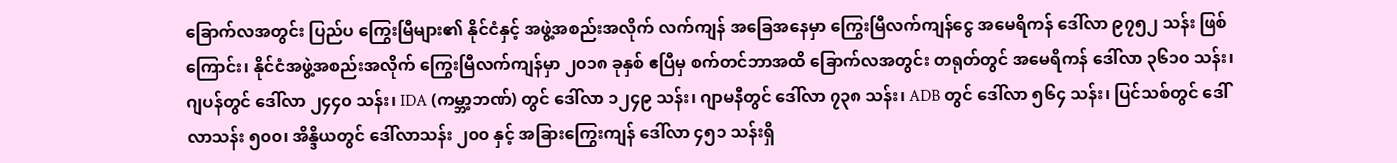ခြောက်လအတွင်း ပြည်ပ ကြွေးမြီများ၏ နိုင်ငံနှင့် အဖွဲ့အစည်းအလိုက် လက်ကျန် အခြေအနေမှာ ကြွေးမြီလက်ကျန်ငွေ အမေရိကန် ဒေါ်လာ ၉၇၅၂ သန်း ဖြစ်ကြောင်း၊ နိုင်ငံအဖွဲ့အစည်းအလိုက် ကြွေးမြီလက်ကျန်မှာ ၂၀၁၈ ခုနှစ် ဧပြီမှ စက်တင်ဘာအထိ ခြောက်လအတွင်း တရုတ်တွင် အမေရိကန် ဒေါ်လာ ၃၆၁၀ သန်း၊ ဂျပန်တွင် ဒေါ်လာ ၂၄၄၀ သန်း၊ IDA (ကမ္ဘာ့ဘဏ်) တွင် ဒေါ်လာ ၁၂၄၉ သန်း၊ ဂျာမနီတွင် ဒေါ်လာ ၇၃၈ သန်း၊ ADB တွင် ဒေါ်လာ ၅၆၄ သန်း၊ ပြင်သစ်တွင် ဒေါ်လာသန်း ၅၀၀၊ အိန္ဒိယတွင် ဒေါ်လာသန်း ၂၀၀ နှင့် အခြားကြွေးကျန် ဒေါ်လာ ၄၅၁ သန်းရှိ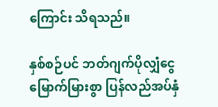ကြောင်း သိရသည်။

နှစ်စဉ်ပင် ဘတ်ဂျက်ပိုလျှံငွေ မြောက်မြားစွာ ပြန်လည်အပ်နှံ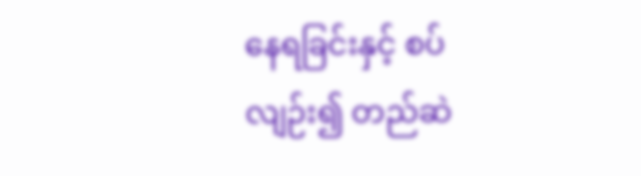နေရခြင်းနှင့် စပ်လျဉ်း၍ တည်ဆဲ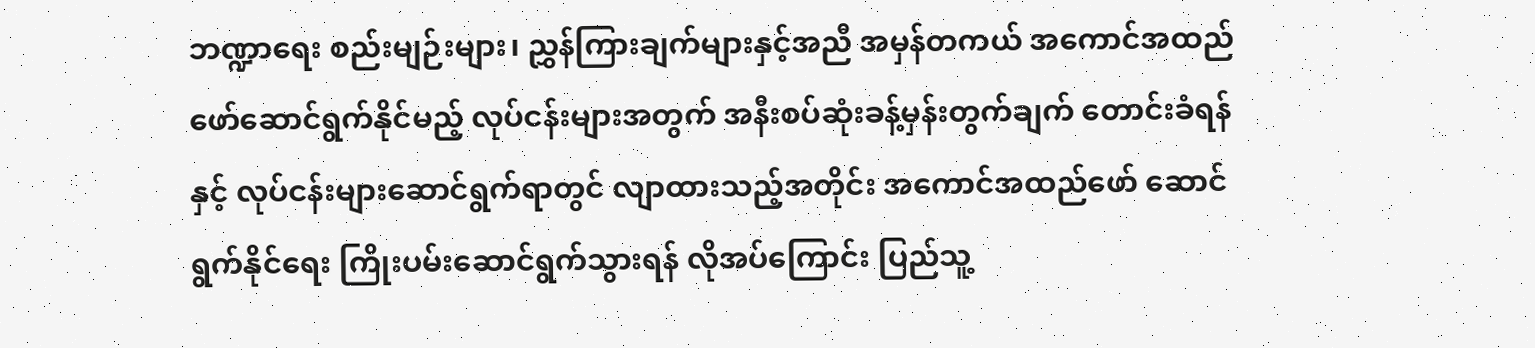ဘဏ္ဍာရေး စည်းမျဉ်းများ၊ ညွှန်ကြားချက်များနှင့်အညီ အမှန်တကယ် အကောင်အထည်ဖော်ဆောင်ရွက်နိုင်မည့် လုပ်ငန်းများအတွက် အနီးစပ်ဆုံးခန့်မှန်းတွက်ချက် တောင်းခံရန်နှင့် လုပ်ငန်းများဆောင်ရွက်ရာတွင် လျာထားသည့်အတိုင်း အကောင်အထည်ဖော် ဆောင်ရွက်နိုင်ရေး ကြိုးပမ်းဆောင်ရွက်သွားရန် လိုအပ်ကြောင်း ပြည်သူ့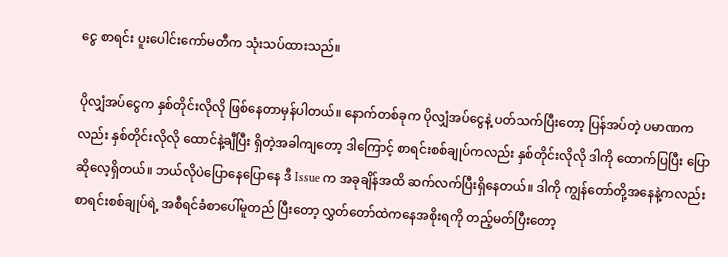ငွေ စာရင်း ပူးပေါင်းကော်မတီက သုံးသပ်ထားသည်။

ပိုလျှံအပ်ငွေက နှစ်တိုင်းလိုလို ဖြစ်နေတာမှန်ပါတယ်။ နောက်တစ်ခုက ပိုလျှံအပ်ငွေနဲ့ ပတ်သက်ပြီးတော့ ပြန်အပ်တဲ့ ပမာဏကလည်း နှစ်တိုင်းလိုလို ထောင်နဲ့ချီပြီး ရှိတဲ့အခါကျတော့ ဒါကြောင့် စာရင်းစစ်ချုပ်ကလည်း နှစ်တိုင်းလိုလို ဒါကို ထောက်ပြပြီး ပြောဆိုလေ့ရှိတယ်။ ဘယ်လိုပဲပြောနေပြောနေ ဒီ Issue က အခုချိန်အထိ ဆက်လက်ပြီးရှိနေတယ်။ ဒါကို ကျွန်တော်တို့အနေနဲ့ကလည်း စာရင်းစစ်ချုပ်ရဲ့ အစီရင်ခံစာပေါ်မူတည် ပြီးတော့ လွှတ်တော်ထဲကနေအစိုးရကို တည့်မတ်ပြီးတော့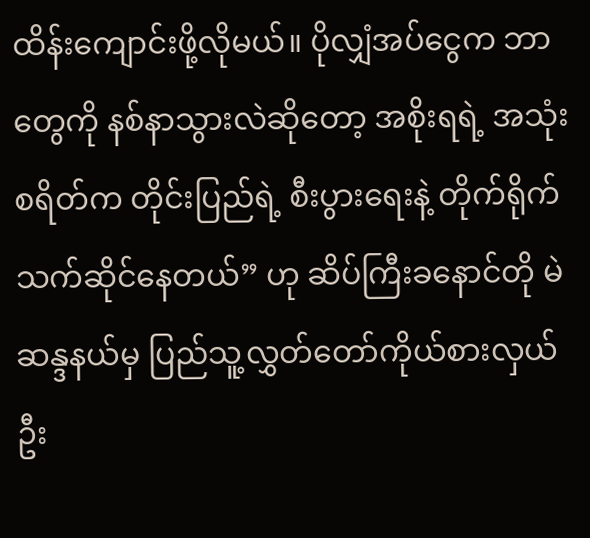ထိန်းကျောင်းဖို့လိုမယ်။ ပိုလျှံအပ်ငွေက ဘာတွေကို နစ်နာသွားလဲဆိုတော့ အစိုးရရဲ့ အသုံးစရိတ်က တိုင်းပြည်ရဲ့ စီးပွားရေးနဲ့ တိုက်ရိုက်သက်ဆိုင်နေတယ်” ဟု ဆိပ်ကြီးခနောင်တို မဲဆန္ဒနယ်မှ ပြည်သူ့လွှတ်တော်ကိုယ်စားလှယ် ဦး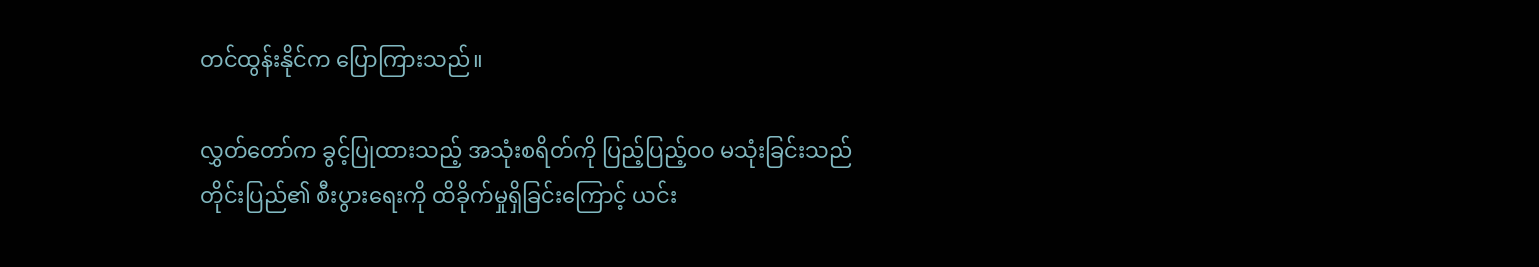တင်ထွန်းနိုင်က ပြောကြားသည်။

လွှတ်တော်က ခွင့်ပြုထားသည့် အသုံးစရိတ်ကို ပြည့်ပြည့်ဝ၀ မသုံးခြင်းသည် တိုင်းပြည်၏ စီးပွားရေးကို ထိခိုက်မှုရှိခြင်းကြောင့် ယင်း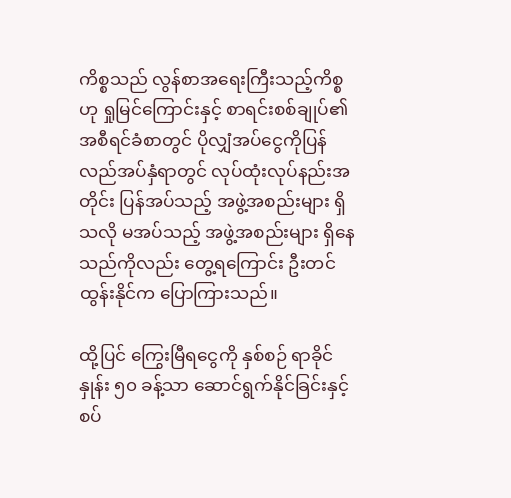ကိစ္စသည် လွန်စာအရေးကြီးသည့်ကိစ္စဟု ရှုမြင်ကြောင်းနှင့် စာရင်းစစ်ချုပ်၏ အစီရင်ခံစာတွင် ပိုလျှံအပ်ငွေကိုပြန်လည်အပ်နှံရာတွင် လုပ်ထုံးလုပ်နည်းအတိုင်း ပြန်အပ်သည့် အဖွဲ့အစည်းများ ရှိသလို မအပ်သည့် အဖွဲ့အစည်းများ ရှိနေသည်ကိုလည်း တွေ့ရကြောင်း ဦးတင်ထွန်းနိုင်က ပြောကြားသည်။

ထို့ပြင် ကြွေးမြီရငွေကို နှစ်စဉ် ရာခိုင်နှုန်း ၅၀ ခန့်သာ ဆောင်ရွက်နိုင်ခြင်းနှင့် စပ်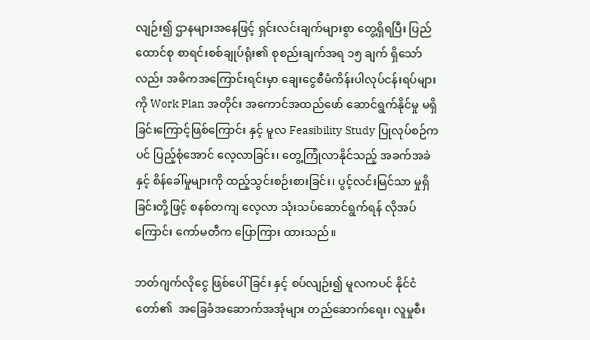လျဉ်း၍ ဌာနများအနေဖြင့် ရှင်းလင်းချက်များစွာ တွေ့ရှိရပြီး ပြည်ထောင်စု စာရင်းစစ်ချုပ်ရုံး၏ စုစည်းချက်အရ ၁၅ ချက် ရှိသော်လည်း အဓိကအကြောင်းရင်းမှာ ချေးငွေစီမံကိန်းပါလုပ်ငန်းရပ်များကို Work Plan အတိုင်း အကောင်အထည်ဖော် ဆောင်ရွက်နိုင်မှု မရှိခြင်းကြောင့်ဖြစ်ကြောင်း နှင့် မူလ Feasibility Study ပြုလုပ်စဉ်ကပင် ပြည့်စုံအောင် လေ့လာခြင်း၊ တွေ့ကြုံလာနိုင်သည့် အခက်အခဲနှင့် စိန်ခေါ်မှုများကို ထည့်သွင်းစဉ်းစားခြင်း၊ ပွင့်လင်းမြင်သာ မှုရှိခြင်းတို့ဖြင့် စနစ်တကျ လေ့လာ သုံးသပ်ဆောင်ရွက်ရန် လိုအပ်ကြောင်း ကော်မတီက ပြောကြား ထားသည်။

ဘတ်ဂျက်လိုငွေ ဖြစ်ပေါ်ခြင်း နှင့် စပ်လျဉ်း၍ မူလကပင် နိုင်ငံတော်၏  အခြေခံအဆောက်အအုံများ တည်ဆောက်ရေး၊ လူမှုစီး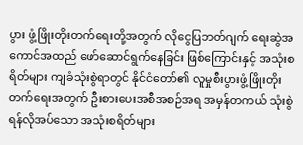ပွား ဖွံ့ဖြိုးတိုးတက်ရေးတို့အတွက် လိုငွေပြဘတ်ဂျက် ရေးဆွဲအကောင်အထည် ဖော်ဆောင်ရွက်နေခြင်း ဖြစ်ကြောင်းနှင့် အသုံးစရိတ်များ ကျခံသုံးစွဲရာတွင် နိုင်ငံတော်၏ လူမှုစီးပွားဖွံ့ဖြိုးတိုးတက်ရေးအတွက် ဦးစားပေးအစီအစဉ်အရ အမှန်တကယ် သုံးစွဲရန်လိုအပ်သော အသုံးစရိတ်များ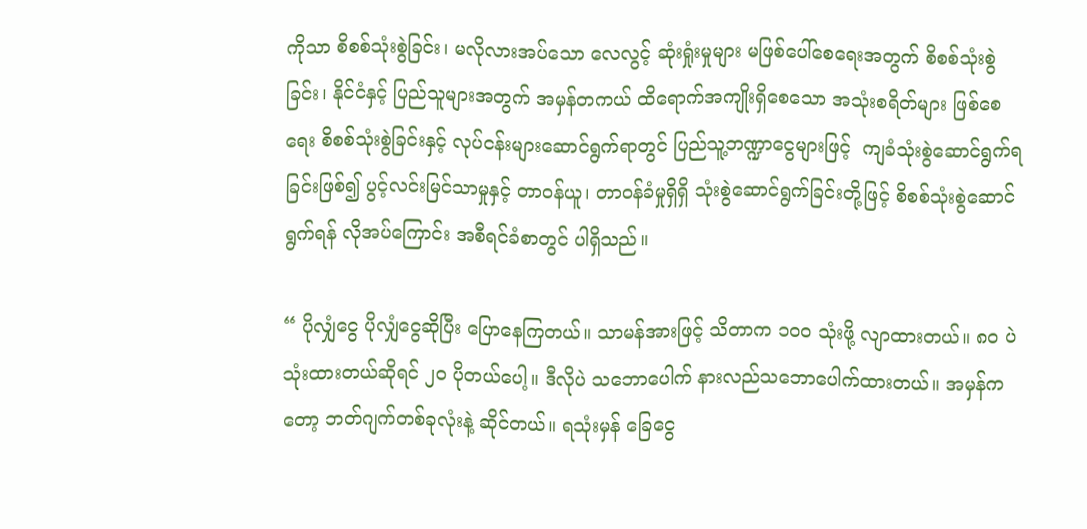ကိုသာ စိစစ်သုံးစွဲခြင်း၊ မလိုလားအပ်သော လေလွင့် ဆုံးရှုံးမှုများ မဖြစ်ပေါ်စေရေးအတွက် စိစစ်သုံးစွဲခြင်း၊ နိုင်ငံနှင့် ပြည်သူများအတွက် အမှန်တကယ် ထိရောက်အကျိုးရှိစေသော အသုံးစရိတ်များ ဖြစ်စေရေး စိစစ်သုံးစွဲခြင်းနှင့် လုပ်ငန်းများဆောင်ရွက်ရာတွင် ပြည်သူ့ဘဏ္ဍာငွေများဖြင့်  ကျခံသုံးစွဲဆောင်ရွက်ရခြင်းဖြစ်၍ ပွင့်လင်းမြင်သာမှုနှင့် တာဝန်ယူ၊ တာဝန်ခံမှုရှိရှိ သုံးစွဲဆောင်ရွက်ခြင်းတို့ဖြင့် စိစစ်သုံးစွဲဆောင်ရွက်ရန် လိုအပ်ကြောင်း အစီရင်ခံစာတွင် ပါရှိသည်။

“ ပိုလျှံငွေ ပိုလျှံငွေဆိုပြီး ပြောနေကြတယ်။ သာမန်အားဖြင့် သိတာက ၁၀၀ သုံးဖို့ လျာထားတယ်။ ၈၀ ပဲသုံးထားတယ်ဆိုရင် ၂၀ ပိုတယ်ပေါ့။ ဒီလိုပဲ သဘောပေါက် နားလည်သဘောပေါက်ထားတယ်။ အမှန်ကတော့ ဘတ်ဂျက်တစ်ခုလုံးနဲ့ ဆိုင်တယ်။ ရသုံးမှန် ခြေငွေ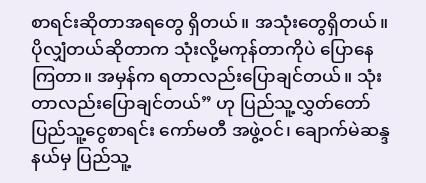စာရင်းဆိုတာအရတွေ ရှိတယ်။ အသုံးတွေရှိတယ်။ ပိုလျှံတယ်ဆိုတာက သုံးလို့မကုန်တာကိုပဲ ပြောနေကြတာ။ အမှန်က ရတာလည်းပြောချင်တယ်။ သုံးတာလည်းပြောချင်တယ်” ဟု ပြည်သူ့လွှတ်တော် ပြည်သူ့ငွေစာရင်း ကော်မတီ အဖွဲ့ဝင်၊ ချောက်မဲဆန္ဒနယ်မှ ပြည်သူ့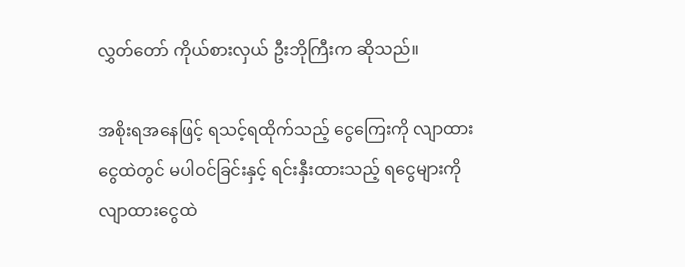လွှတ်တော် ကိုယ်စားလှယ် ဦးဘိုကြီးက ဆိုသည်။

အစိုးရအနေဖြင့် ရသင့်ရထိုက်သည့် ငွေကြေးကို လျာထားငွေထဲတွင် မပါဝင်ခြင်းနှင့် ရင်းနှီးထားသည့် ရငွေများကို လျာထားငွေထဲ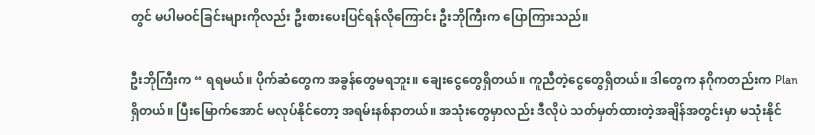တွင် မပါမဝင်ခြင်းများကိုလည်း ဦးစားပေးပြင်ရန်လိုကြောင်း ဦးဘိုကြီးက ပြောကြားသည်။

ဦးဘိုကြီးက “ ရရမယ်။ ပိုက်ဆံတွေက အခွန်တွေမရဘူး။ ချေးငွေတွေရှိတယ်။ ကူညီတဲ့ငွေတွေရှိတယ်။ ဒါတွေက နဂိုကတည်းက Plan ရှိတယ်။ ပြီးမြောက်အောင် မလုပ်နိုင်တော့ အရမ်းနစ်နာတယ်။ အသုံးတွေမှာလည်း ဒီလိုပဲ သတ်မှတ်ထားတဲ့အချိန်အတွင်းမှာ မသုံးနိုင်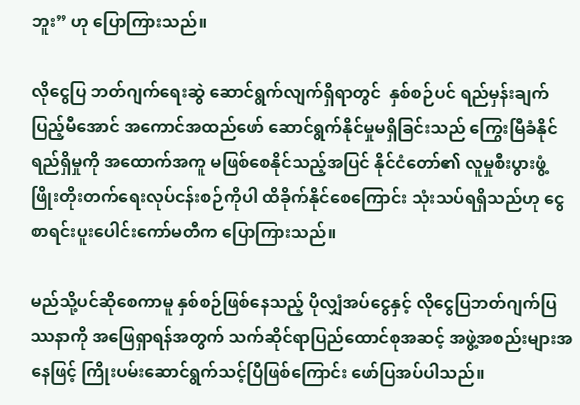ဘူး” ဟု ပြောကြားသည်။

လိုငွေပြ ဘတ်ဂျက်ရေးဆွဲ ဆောင်ရွက်လျက်ရှိရာတွင်  နှစ်စဉ်ပင် ရည်မှန်းချက် ပြည့်မီအောင် အကောင်အထည်ဖော် ဆောင်ရွက်နိုင်မှုမရှိခြင်းသည် ကြွေးမြီခံနိုင်ရည်ရှိမှုကို အထောက်အကူ မဖြစ်စေနိုင်သည့်အပြင် နိုင်ငံတော်၏ လူမှုစီးပွားဖွံ့ဖြိုးတိုးတက်ရေးလုပ်ငန်းစဉ်ကိုပါ ထိခိုက်နိုင်စေကြောင်း သုံးသပ်ရရှိသည်ဟု ငွေစာရင်းပူးပေါင်းကော်မတီက ပြောကြားသည်။

မည်သို့ပင်ဆိုစေကာမူ နှစ်စဉ်ဖြစ်နေသည့် ပိုလျှံအပ်ငွေနှင့် လိုငွေပြဘတ်ဂျက်ပြဿနာကို အဖြေရှာရန်အတွက် သက်ဆိုင်ရာပြည်ထောင်စုအဆင့် အဖွဲ့အစည်းများအနေဖြင့် ကြိုးပမ်းဆောင်ရွက်သင့်ပြီဖြစ်ကြောင်း ဖော်ပြအပ်ပါသည်။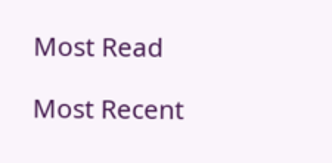Most Read

Most Recent